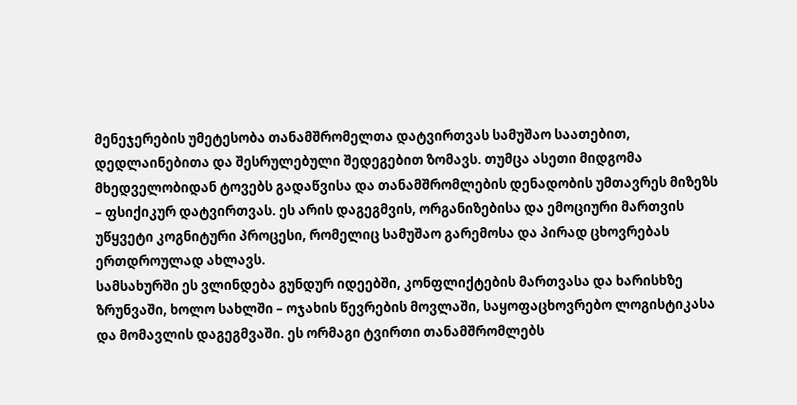მენეჯერების უმეტესობა თანამშრომელთა დატვირთვას სამუშაო საათებით, დედლაინებითა და შესრულებული შედეგებით ზომავს. თუმცა ასეთი მიდგომა მხედველობიდან ტოვებს გადაწვისა და თანამშრომლების დენადობის უმთავრეს მიზეზს – ფსიქიკურ დატვირთვას. ეს არის დაგეგმვის, ორგანიზებისა და ემოციური მართვის უწყვეტი კოგნიტური პროცესი, რომელიც სამუშაო გარემოსა და პირად ცხოვრებას ერთდროულად ახლავს.
სამსახურში ეს ვლინდება გუნდურ იდეებში, კონფლიქტების მართვასა და ხარისხზე ზრუნვაში, ხოლო სახლში – ოჯახის წევრების მოვლაში, საყოფაცხოვრებო ლოგისტიკასა და მომავლის დაგეგმვაში. ეს ორმაგი ტვირთი თანამშრომლებს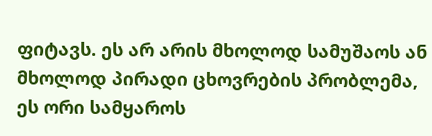ფიტავს. ეს არ არის მხოლოდ სამუშაოს ან მხოლოდ პირადი ცხოვრების პრობლემა, ეს ორი სამყაროს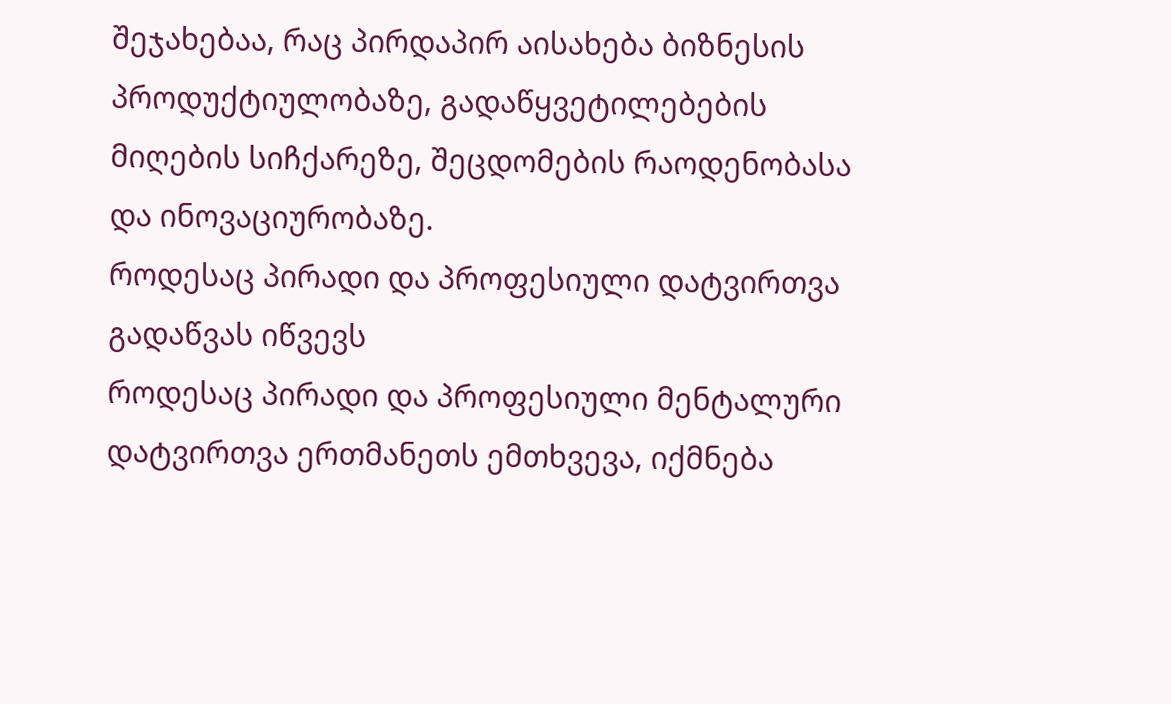შეჯახებაა, რაც პირდაპირ აისახება ბიზნესის პროდუქტიულობაზე, გადაწყვეტილებების მიღების სიჩქარეზე, შეცდომების რაოდენობასა და ინოვაციურობაზე.
როდესაც პირადი და პროფესიული დატვირთვა გადაწვას იწვევს
როდესაც პირადი და პროფესიული მენტალური დატვირთვა ერთმანეთს ემთხვევა, იქმნება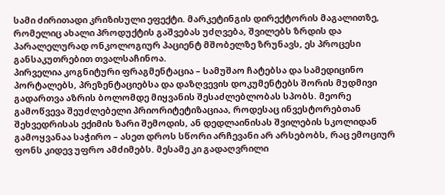სამი ძირითადი კრიზისული ეფექტი. მარკეტინგის დირექტორის მაგალითზე, რომელიც ახალი პროდუქტის გაშვებას უძღვება, შვილებს ზრდის და პარალელურად ონკოლოგიურ პაციენტ მშობელზე ზრუნავს, ეს პროცესი განსაკუთრებით თვალსაჩინოა.
პირველია კოგნიტური ფრაგმენტაცია – სამუშაო ჩატებსა და სამედიცინო პორტალებს, პრეზენტაციებსა და დაზღვევის დოკუმენტებს შორის მუდმივი გადართვა აზრის ბოლომდე მიყვანის შესაძლებლობას სპობს. მეორე გამოწვევა შეუძლებელი პრიორიტეტიზაციაა, როდესაც ინვესტორებთან შეხვედრისას ექიმის ზარი შემოდის, ან დედლაინისას შვილების სკოლიდან გამოყვანაა საჭირო – ასეთ დროს სწორი არჩევანი არ არსებობს, რაც ემოციურ ფონს კიდევ უფრო ამძიმებს. მესამე კი გადაღვრილი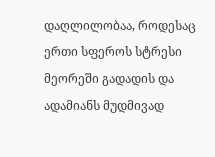დაღლილობაა, როდესაც ერთი სფეროს სტრესი მეორეში გადადის და ადამიანს მუდმივად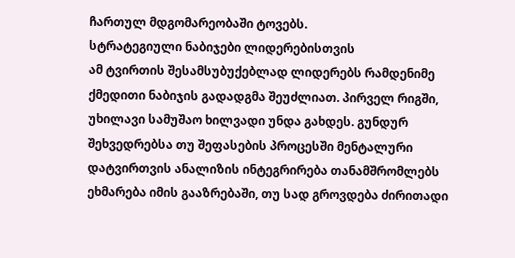ჩართულ მდგომარეობაში ტოვებს.
სტრატეგიული ნაბიჯები ლიდერებისთვის
ამ ტვირთის შესამსუბუქებლად ლიდერებს რამდენიმე ქმედითი ნაბიჯის გადადგმა შეუძლიათ. პირველ რიგში, უხილავი სამუშაო ხილვადი უნდა გახდეს. გუნდურ შეხვედრებსა თუ შეფასების პროცესში მენტალური დატვირთვის ანალიზის ინტეგრირება თანამშრომლებს ეხმარება იმის გააზრებაში, თუ სად გროვდება ძირითადი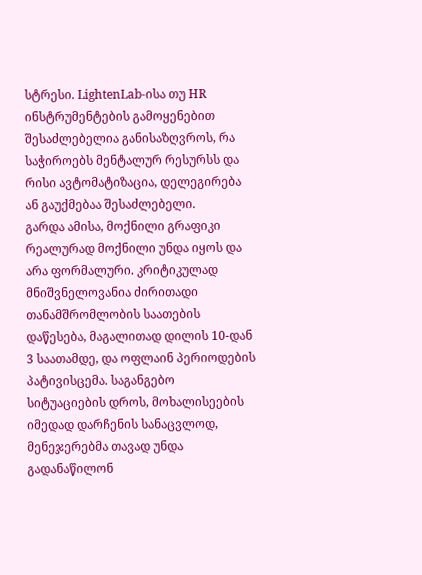სტრესი. LightenLab-ისა თუ HR ინსტრუმენტების გამოყენებით შესაძლებელია განისაზღვროს, რა საჭიროებს მენტალურ რესურსს და რისი ავტომატიზაცია, დელეგირება ან გაუქმებაა შესაძლებელი.
გარდა ამისა, მოქნილი გრაფიკი რეალურად მოქნილი უნდა იყოს და არა ფორმალური. კრიტიკულად მნიშვნელოვანია ძირითადი თანამშრომლობის საათების დაწესება, მაგალითად დილის 10-დან 3 საათამდე, და ოფლაინ პერიოდების პატივისცემა. საგანგებო სიტუაციების დროს, მოხალისეების იმედად დარჩენის სანაცვლოდ, მენეჯერებმა თავად უნდა გადანაწილონ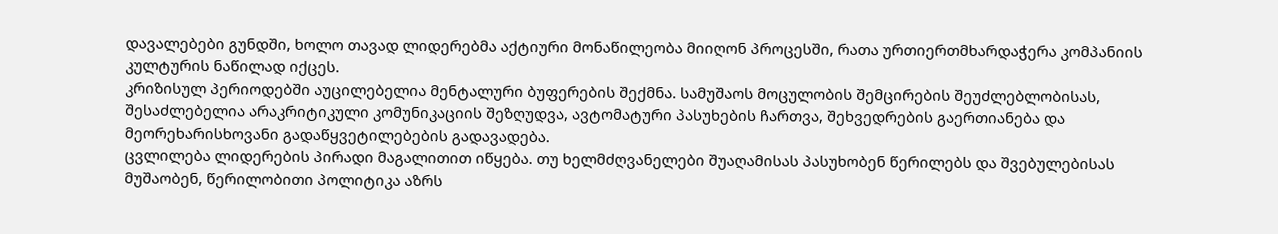დავალებები გუნდში, ხოლო თავად ლიდერებმა აქტიური მონაწილეობა მიიღონ პროცესში, რათა ურთიერთმხარდაჭერა კომპანიის კულტურის ნაწილად იქცეს.
კრიზისულ პერიოდებში აუცილებელია მენტალური ბუფერების შექმნა. სამუშაოს მოცულობის შემცირების შეუძლებლობისას, შესაძლებელია არაკრიტიკული კომუნიკაციის შეზღუდვა, ავტომატური პასუხების ჩართვა, შეხვედრების გაერთიანება და მეორეხარისხოვანი გადაწყვეტილებების გადავადება.
ცვლილება ლიდერების პირადი მაგალითით იწყება. თუ ხელმძღვანელები შუაღამისას პასუხობენ წერილებს და შვებულებისას მუშაობენ, წერილობითი პოლიტიკა აზრს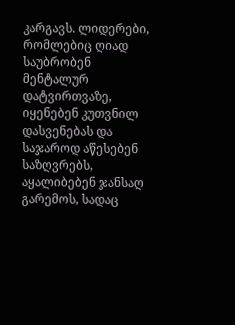კარგავს. ლიდერები, რომლებიც ღიად საუბრობენ მენტალურ დატვირთვაზე, იყენებენ კუთვნილ დასვენებას და საჯაროდ აწესებენ საზღვრებს, აყალიბებენ ჯანსაღ გარემოს, სადაც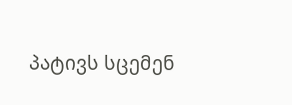პატივს სცემენ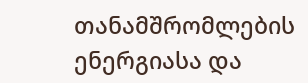თანამშრომლების ენერგიასა და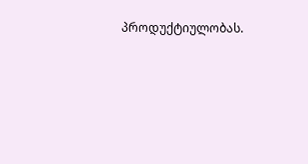პროდუქტიულობას.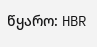წყარო: HBR